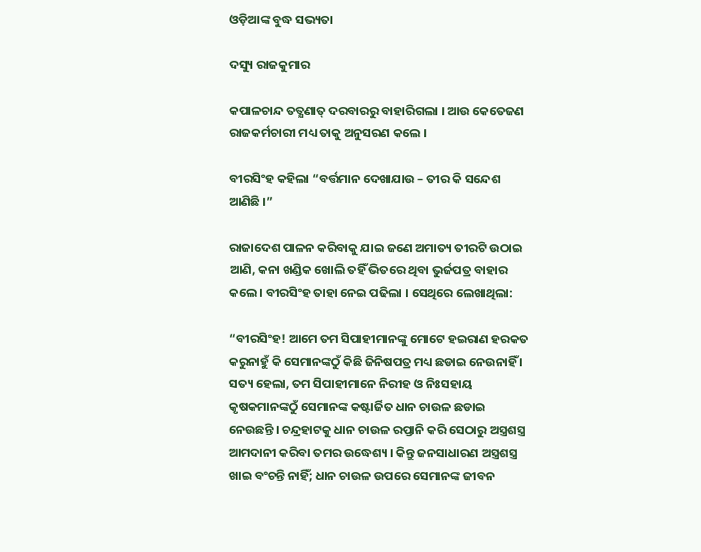ଓଡ଼ିଆଙ୍କ ବୁଦ୍ଧ ସଭ୍ୟତା

ଦସ୍ୟୁ ରାଜକୁମାର

କପାଳଚାନ୍ଦ ତତ୍କ୍ଷଣାତ୍ ଦରବାରରୁ ବାହାରିଗଲା । ଆଉ କେତେଜଣ ରାଜକର୍ମଚାରୀ ମଧ୍ୟ ତାକୁ ଅନୁସରଣ କଲେ ।

ବୀରସିଂହ କହିଲା “ବର୍ତ୍ତମାନ ଦେଖାଯାଉ – ତୀର କି ସନ୍ଦେଶ ଆଣିଛି ।”

ରାଜାଦେଶ ପାଳନ କରିବାକୁ ଯାଇ ଜଣେ ଅମାତ୍ୟ ତୀରଟି ଉଠାଇ ଆଣି, କନା ଖଣ୍ଡିକ ଖୋଲି ତହିଁ ଭିତରେ ଥିବା ଭୁର୍ଜପତ୍ର ବାହାର କଲେ । ବୀରସିଂହ ତାହା ନେଇ ପଢିଲା । ସେଥିରେ ଲେଖାଥିଲା:

“ବୀରସିଂହ! ଆମେ ତମ ସିପାହୀମାନଙ୍କୁ ମୋଟେ ହଇରାଣ ହରକତ କରୁନାହୁଁ କି ସେମାନଙ୍କଠୁଁ କିଛି ଜିନିଷପତ୍ର ମଧ୍ୟ ଛଡାଇ ନେଉନାହିଁ । ସତ୍ୟ ହେଲା, ତମ ସିପାହୀମାନେ ନିରୀହ ଓ ନିଃସହାୟ କୃଷକମାନଙ୍କଠୁଁ ସେମାନଙ୍କ କଷ୍ଟାର୍ଜିତ ଧାନ ଚାଉଳ ଛଡାଇ ନେଉଛନ୍ତି । ଚନ୍ଦ୍ରହାଟକୁ ଧାନ ଚାଉଳ ରପ୍ତାନି କରି ସେଠାରୁ ଅସ୍ତ୍ରଶସ୍ତ୍ର ଆମଦାନୀ କରିବା ତମର ଉଦ୍ଧେଶ୍ୟ । କିନ୍ତୁ ଜନସାଧାରଣ ଅସ୍ତ୍ରଶସ୍ତ୍ର ଖାଇ ବଂଚନ୍ତି ନାହିଁ; ଧାନ ଚାଉଳ ଉପରେ ସେମାନଙ୍କ ଜୀବନ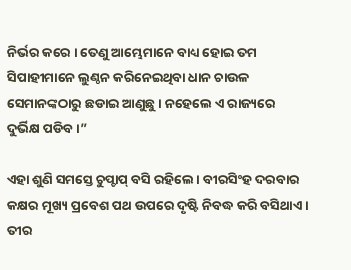ନିର୍ଭର କରେ । ତେଣୁ ଆମ୍ଭେମାନେ ବାଧ୍ୟ ହୋଇ ତମ ସିପାହୀମାନେ ଲୁଣ୍ଠନ କରିନେଇଥିବା ଧାନ ଚାଉଳ ସେମାନଙ୍କଠାରୁ ଛଡାଇ ଆଣୁଛୁ । ନହେଲେ ଏ ରାଜ୍ୟରେ ଦୁର୍ଭିକ୍ଷ ପଡିବ ।”

ଏହା ଶୁଣି ସମସ୍ତେ ଚୁପ୍ଚାପ୍ ବସି ରହିଲେ । ବୀରସିଂହ ଦରବାର କକ୍ଷର ମୂଖ୍ୟ ପ୍ରବେଶ ପଥ ଉପରେ ଦୃଷ୍ଟି ନିବଦ୍ଧ କରି ବସିଥାଏ । ତୀର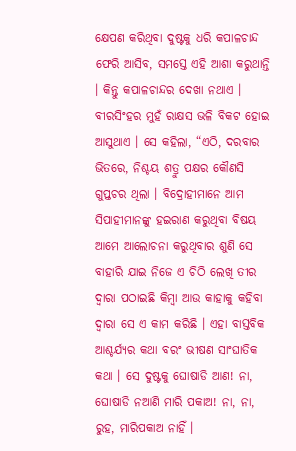କ୍ଷେପଣ କରିଥିବା ଦୁଷ୍ଟକୁ ଧରି କପାଳଚାନ୍ଦ ଫେରି ଆସିବ, ସମସ୍ତେ ଏହି ଆଶା କରୁଥାନ୍ତି । କିନ୍ତୁ କପାଳଚାନ୍ଦର ଦେଖା ନଥାଏ । ବୀରସିଂହର ମୁହଁ ରାକ୍ଷସ ଭଳି ବିକଟ ହୋଇ ଆସୁଥାଏ । ସେ କହିଲା, “ଏଠି, ଦରବାର ଭିତରେ, ନିଶ୍ଚୟ ଶତ୍ରୁ ପକ୍ଷର କୌଣସି ଗୁପ୍ତଚର ଥିଲା । ବିଦ୍ରୋହୀମାନେ ଆମ ସିପାହୀମାନଙ୍କୁ ହଇରାଣ କରୁଥିବା ବିଷୟ ଆମେ ଆଲୋଚନା କରୁଥିବାର ଶୁଣି ସେ ବାହାରି ଯାଇ ନିଜେ ଏ ଚିଠି ଲେଖି ତୀର ଦ୍ୱାରା ପଠାଇଛି କିମ୍ବା ଆଉ କାହାକୁ କହିବା ଦ୍ୱାରା ସେ ଏ କାମ କରିଛି । ଏହା ବାସ୍ତବିକ ଆଶ୍ଚର୍ଯ୍ୟର କଥା ବରଂ ଭୀଷଣ ସାଂଘାତିକ କଥା । ସେ ଦୁଷ୍ଟକୁ ଘୋଷାଡି ଆଣ! ନା, ଘୋଷାଡି ନଆଣି ମାରି ପକାଅ! ନା, ନା, ରୁହ, ମାରିପକାଅ ନାହିଁ ।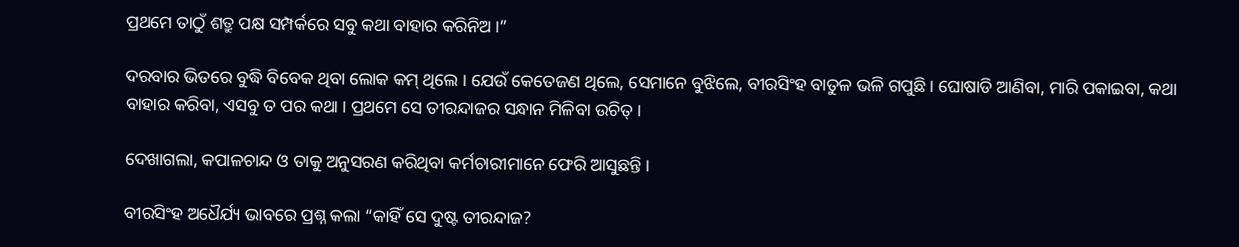ପ୍ରଥମେ ତାଠୁଁ ଶତ୍ରୁ ପକ୍ଷ ସମ୍ପର୍କରେ ସବୁ କଥା ବାହାର କରିନିଅ ।”

ଦରବାର ଭିତରେ ବୁଦ୍ଧି ବିବେକ ଥିବା ଲୋକ କମ୍ ଥିଲେ । ଯେଉଁ କେତେଜଣ ଥିଲେ, ସେମାନେ ବୁଝିଲେ, ବୀରସିଂହ ବାତୁଳ ଭଳି ଗପୁଛି । ଘୋଷାଡି ଆଣିବା, ମାରି ପକାଇବା, କଥା ବାହାର କରିବା, ଏସବୁ ତ ପର କଥା । ପ୍ରଥମେ ସେ ତୀରନ୍ଦାଜର ସନ୍ଧାନ ମିଳିବା ଉଚିତ୍ ।

ଦେଖାଗଲା, କପାଳଚାନ୍ଦ ଓ ତାକୁ ଅନୁସରଣ କରିଥିବା କର୍ମଚାରୀମାନେ ଫେରି ଆସୁଛନ୍ତି ।

ବୀରସିଂହ ଅଧୈର୍ଯ୍ୟ ଭାବରେ ପ୍ରଶ୍ନ କଲା “କାହିଁ ସେ ଦୁଷ୍ଟ ତୀରନ୍ଦାଜ?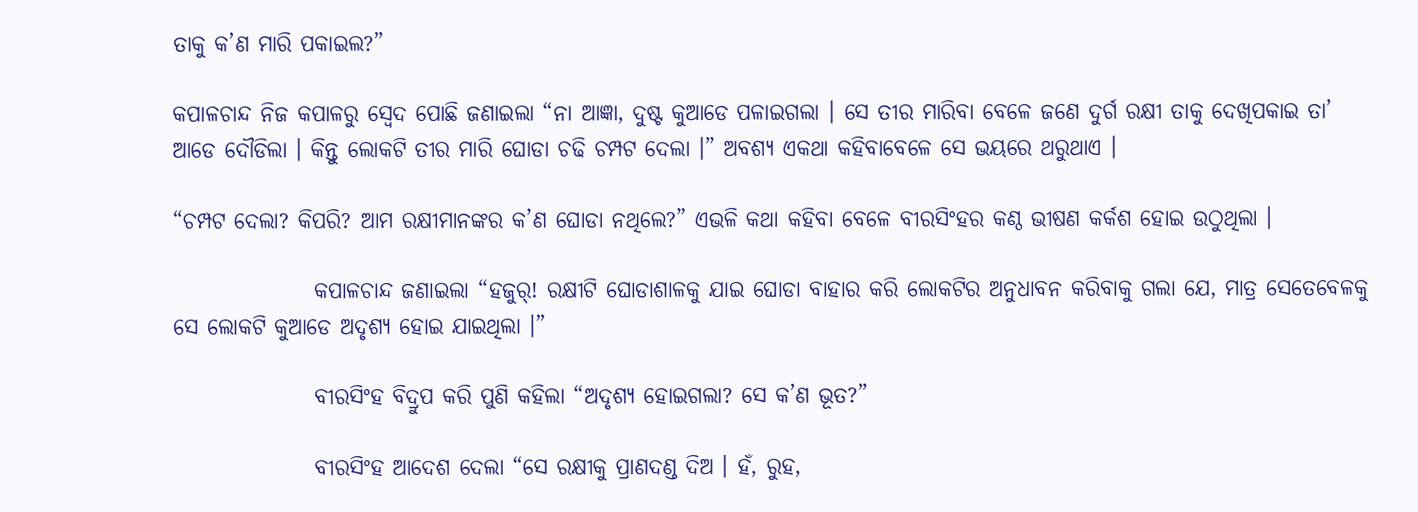ତାକୁ କ’ଣ ମାରି ପକାଇଲ?”

କପାଳଚାନ୍ଦ ନିଜ କପାଳରୁ ସ୍ୱେଦ ପୋଛି ଜଣାଇଲା “ନା ଆଜ୍ଞା, ଦୁଷ୍ଟ କୁଆଡେ ପଳାଇଗଲା । ସେ ତୀର ମାରିବା ବେଳେ ଜଣେ ଦୁର୍ଗ ରକ୍ଷୀ ତାକୁ ଦେଖିପକାଇ ତା’ ଆଡେ ଦୌଡିଲା । କିନ୍ତୁ ଲୋକଟି ତୀର ମାରି ଘୋଡା ଚଢି ଚମ୍ପଟ ଦେଲା ।” ଅବଶ୍ୟ ଏକଥା କହିବାବେଳେ ସେ ଭୟରେ ଥରୁଥାଏ ।

“ଚମ୍ପଟ ଦେଲା? କିପରି? ଆମ ରକ୍ଷୀମାନଙ୍କର କ’ଣ ଘୋଡା ନଥିଲେ?” ଏଭଳି କଥା କହିବା ବେଳେ ବୀରସିଂହର କଣ୍ଠ ଭୀଷଣ କର୍କଶ ହୋଇ ଉଠୁଥିଲା ।

                କପାଳଚାନ୍ଦ ଜଣାଇଲା “ହଜୁର୍! ରକ୍ଷୀଟି ଘୋଡାଶାଳକୁ ଯାଇ ଘୋଡା ବାହାର କରି ଲୋକଟିର ଅନୁଧାବନ କରିବାକୁ ଗଲା ଯେ, ମାତ୍ର ସେତେବେଳକୁ ସେ ଲୋକଟି କୁଆଡେ ଅଦୃଶ୍ୟ ହୋଇ ଯାଇଥିଲା ।”

                ବୀରସିଂହ ବିଦ୍ରୁପ କରି ପୁଣି କହିଲା “ଅଦୃଶ୍ୟ ହୋଇଗଲା? ସେ କ’ଣ ଭୂତ?”

                ବୀରସିଂହ ଆଦେଶ ଦେଲା “ସେ ରକ୍ଷୀକୁ ପ୍ରାଣଦଣ୍ଡ ଦିଅ । ହଁ, ରୁହ,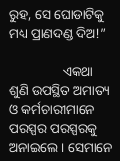ରୁହ, ସେ ଘୋଡାଟିକୁ ମଧ୍ୟ ପ୍ରାଣଦଣ୍ଡ ଦିଅ!”

                ଏକଥା ଶୁଣି ଉପସ୍ଥିତ ଅମାତ୍ୟ ଓ କର୍ମଚାରୀମାନେ ପରସ୍ପର ପରସ୍ପରକୁ ଅନାଇଲେ । ସେମାନେ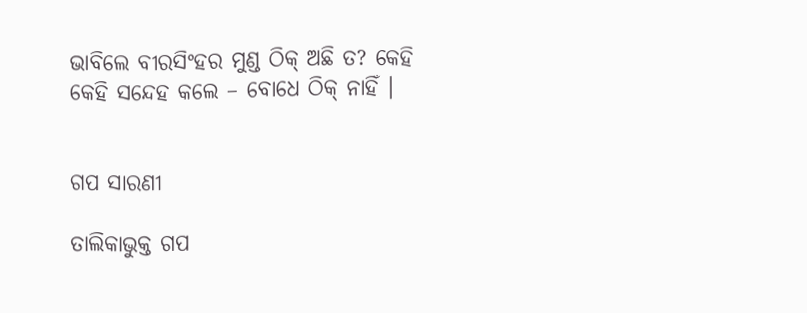ଭାବିଲେ ବୀରସିଂହର ମୁଣ୍ଡ ଠିକ୍ ଅଛି ତ? କେହି କେହି ସନ୍ଦେହ କଲେ – ବୋଧେ ଠିକ୍ ନାହିଁ ।


ଗପ ସାରଣୀ

ତାଲିକାଭୁକ୍ତ ଗପ